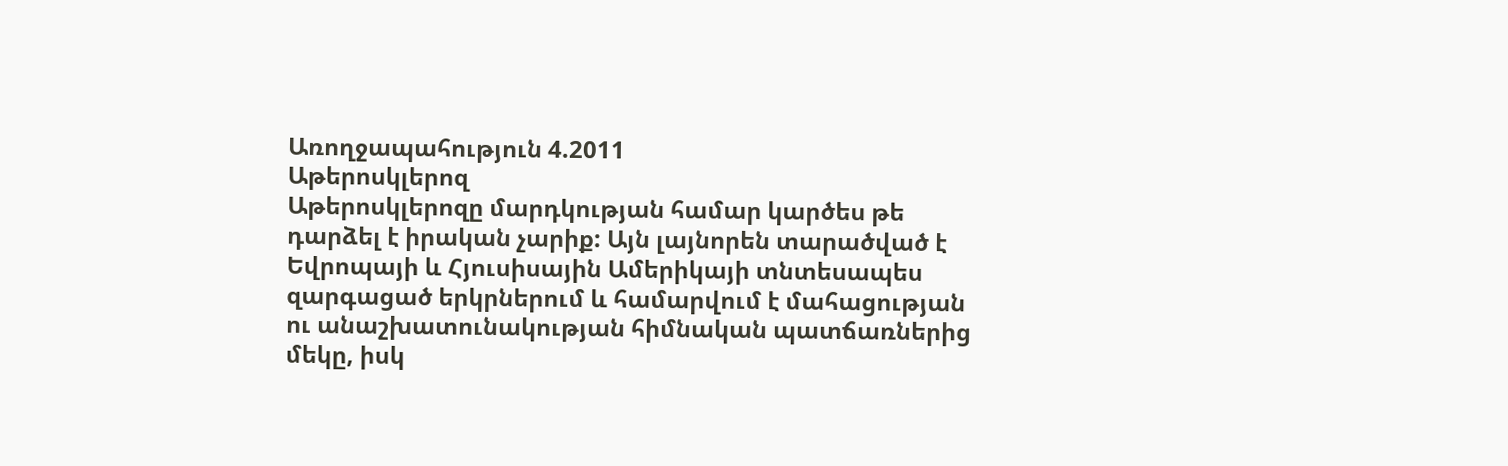Առողջապահություն 4.2011
Աթերոսկլերոզ
Աթերոսկլերոզը մարդկության համար կարծես թե դարձել է իրական չարիք: Այն լայնորեն տարածված է Եվրոպայի և Հյուսիսային Ամերիկայի տնտեսապես զարգացած երկրներում և համարվում է մահացության ու անաշխատունակության հիմնական պատճառներից մեկը, իսկ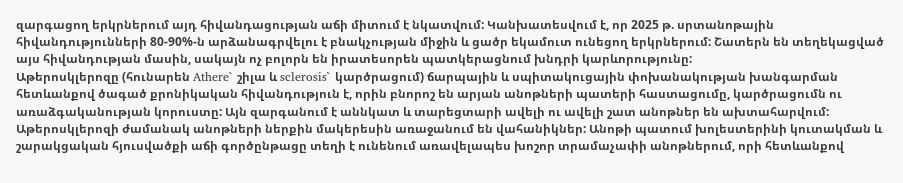զարգացող երկրներում այդ հիվանդացության աճի միտում է նկատվում: Կանխատեսվում է, որ 2025 թ. սրտանոթային հիվանդությունների 80-90%-ն արձանագրվելու է բնակչության միջին և ցածր եկամուտ ունեցող երկրներում: Շատերն են տեղեկացված այս հիվանդության մասին, սակայն ոչ բոլորն են իրատեսորեն պատկերացնում խնդրի կարևորությունը:
Աթերոսկլերոզը (հունարեն Athere` շիլա և sclerosis` կարծրացում) ճարպային և սպիտակուցային փոխանակության խանգարման հետևանքով ծագած քրոնիկական հիվանդություն է, որին բնորոշ են արյան անոթների պատերի հաստացումը, կարծրացումն ու առաձգականության կորուստը: Այն զարգանում է աննկատ և տարեցտարի ավելի ու ավելի շատ անոթներ են ախտահարվում:
Աթերոսկլերոզի ժամանակ անոթների ներքին մակերեսին առաջանում են վահանիկներ: Անոթի պատում խոլեստերինի կուտակման և շարակցական հյուսվածքի աճի գործընթացը տեղի է ունենում առավելապես խոշոր տրամաչափի անոթներում, որի հետևանքով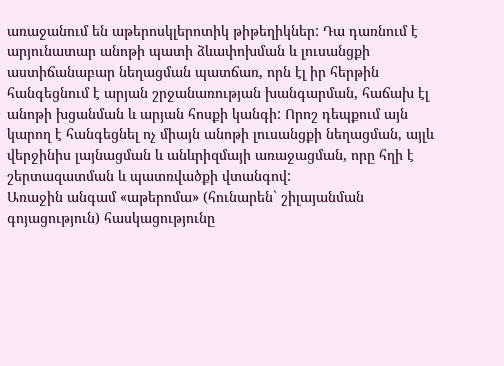առաջանում են աթերոսկլերոտիկ թիթեղիկներ: Դա դառնում է արյունատար անոթի պատի ձևափոխման և լուսանցքի աստիճանաբար նեղացման պատճառ, որն էլ իր հերթին հանգեցնում է արյան շրջանառության խանգարման, հաճախ էլ անոթի խցանման և արյան հոսքի կանգի: Որոշ դեպքում այն կարող է հանգեցնել ոչ միայն անոթի լուսանցքի նեղացման, այլև վերջինիս լայնացման և անևրիզմայի առաջացման, որը հղի է շերտազատման և պատռվածքի վտանգով:
Առաջին անգամ «աթերոմա» (հունարեն` շիլայանման գոյացություն) հասկացությունը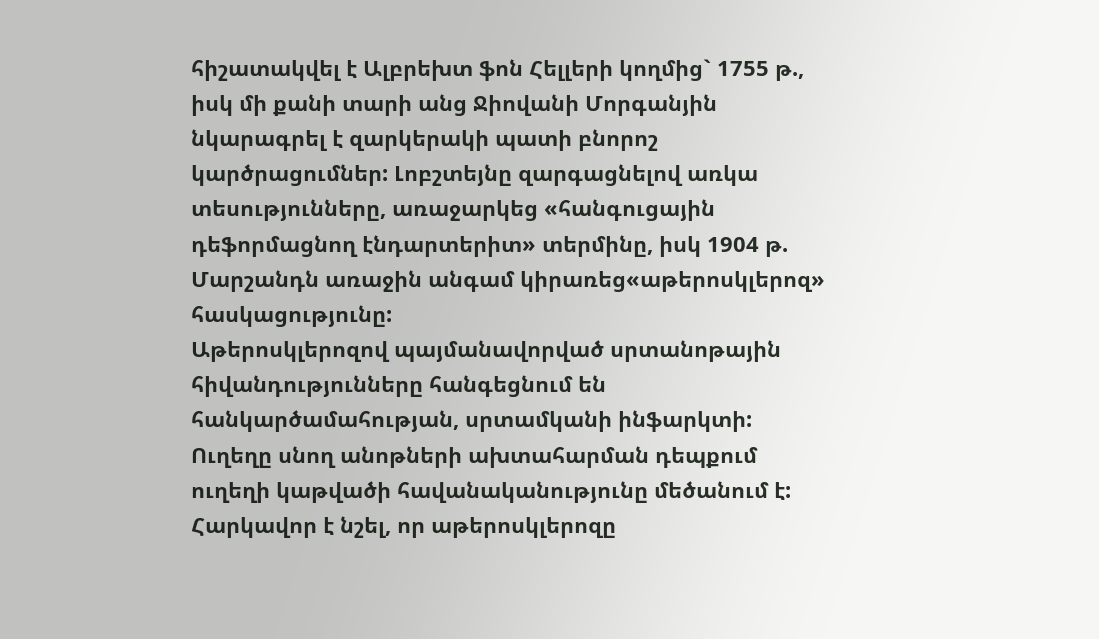հիշատակվել է Ալբրեխտ ֆոն Հելլերի կողմից` 1755 թ., իսկ մի քանի տարի անց Ջիովանի Մորգանյին նկարագրել է զարկերակի պատի բնորոշ կարծրացումներ: Լոբշտեյնը զարգացնելով առկա տեսությունները, առաջարկեց «հանգուցային դեֆորմացնող էնդարտերիտ» տերմինը, իսկ 1904 թ. Մարշանդն առաջին անգամ կիրառեց«աթերոսկլերոզ» հասկացությունը:
Աթերոսկլերոզով պայմանավորված սրտանոթային հիվանդությունները հանգեցնում են հանկարծամահության, սրտամկանի ինֆարկտի: Ուղեղը սնող անոթների ախտահարման դեպքում ուղեղի կաթվածի հավանականությունը մեծանում է: Հարկավոր է նշել, որ աթերոսկլերոզը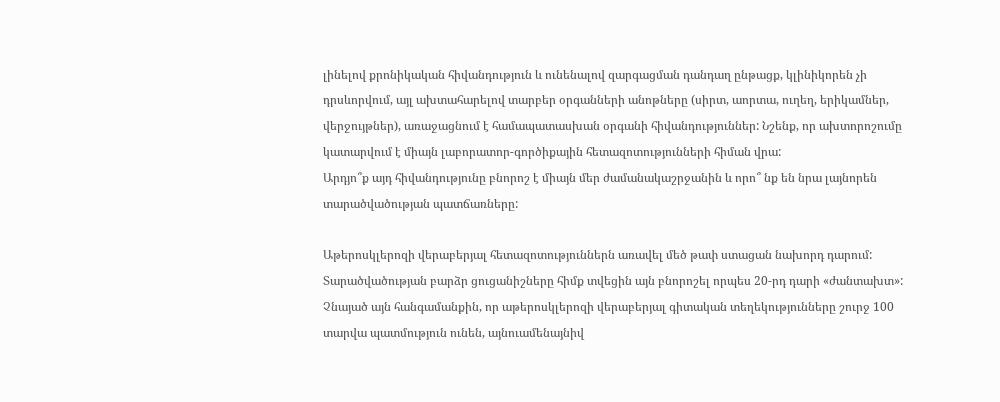լինելով քրոնիկական հիվանդություն և ունենալով զարգացման դանդաղ ընթացք, կլինիկորեն չի դրսևորվում, այլ ախտահարելով տարբեր օրգանների անոթները (սիրտ, աորտա, ուղեղ, երիկամներ, վերջույթներ), առաջացնում է համապատասխան օրգանի հիվանդություններ: Նշենք, որ ախտորոշումը կատարվում է միայն լաբորատոր-գործիքային հետազոտությունների հիման վրա:
Արդյո՞ք այդ հիվանդությունը բնորոշ է միայն մեր ժամանակաշրջանին և որո՞ նք են նրա լայնորեն տարածվածության պատճառները:

Աթերոսկլերոզի վերաբերյալ հետազոտություններն առավել մեծ թափ ստացան նախորդ դարում: Տարածվածության բարձր ցուցանիշները հիմք տվեցին այն բնորոշել որպես 20-րդ դարի «ժանտախտ»:
Չնայած այն հանգամանքին, որ աթերոսկլերոզի վերաբերյալ գիտական տեղեկությունները շուրջ 100 տարվա պատմություն ունեն, այնուամենայնիվ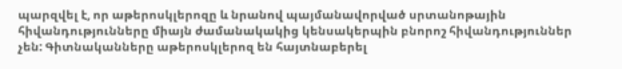պարզվել է, որ աթերոսկլերոզը և նրանով պայմանավորված սրտանոթային հիվանդությունները միայն ժամանակակից կենսակերպին բնորոշ հիվանդություններ չեն: Գիտնականները աթերոսկլերոզ են հայտնաբերել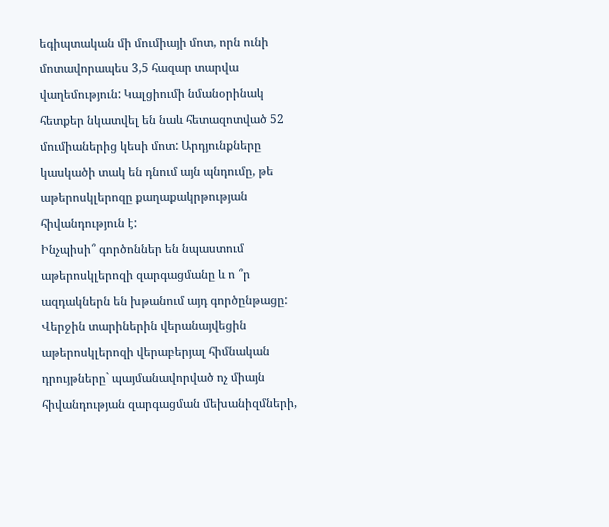եգիպտական մի մումիայի մոտ, որն ունի մոտավորապես 3,5 հազար տարվա վաղեմություն: Կալցիումի նմանօրինակ հետքեր նկատվել են նաև հետազոտված 52 մումիաներից կեսի մոտ: Արդյունքները կասկածի տակ են դնում այն պնդումը, թե աթերոսկլերոզը քաղաքակրթության հիվանդություն է:
Ինչպիսի՞ գործոններ են նպաստում աթերոսկլերոզի զարգացմանը և ո ՞ր ազդակներն են խթանում այդ գործընթացը:
Վերջին տարիներին վերանայվեցին աթերոսկլերոզի վերաբերյալ հիմնական դրույթները` պայմանավորված ոչ միայն հիվանդության զարգացման մեխանիզմների,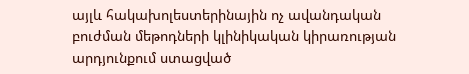այլև հակախոլեստերինային ոչ ավանդական բուժման մեթոդների կլինիկական կիրառության արդյունքում ստացված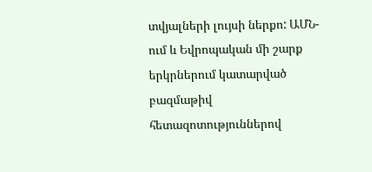տվյալների լույսի ներքո: ԱՄՆ-ում և Եվրոպական մի շարք երկրներում կատարված բազմաթիվ հետազոտություններով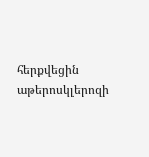հերքվեցին աթերոսկլերոզի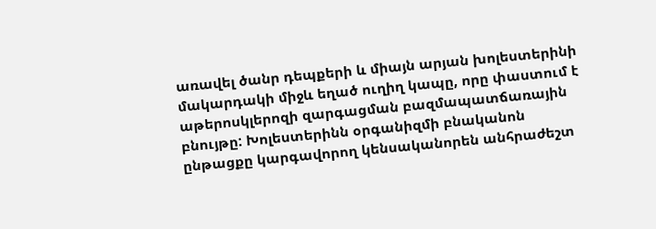առավել ծանր դեպքերի և միայն արյան խոլեստերինի մակարդակի միջև եղած ուղիղ կապը, որը փաստում է աթերոսկլերոզի զարգացման բազմապատճառային բնույթը: Խոլեստերինն օրգանիզմի բնականոն ընթացքը կարգավորող կենսականորեն անհրաժեշտ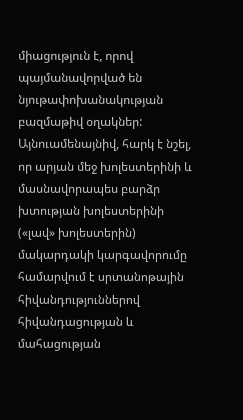միացություն է, որով պայմանավորված են նյութափոխանակության բազմաթիվ օղակներ: Այնուամենայնիվ, հարկ է նշել, որ արյան մեջ խոլեստերինի և մասնավորապես բարձր խտության խոլեստերինի («լավ» խոլեստերին) մակարդակի կարգավորումը համարվում է սրտանոթային հիվանդություններով հիվանդացության և մահացության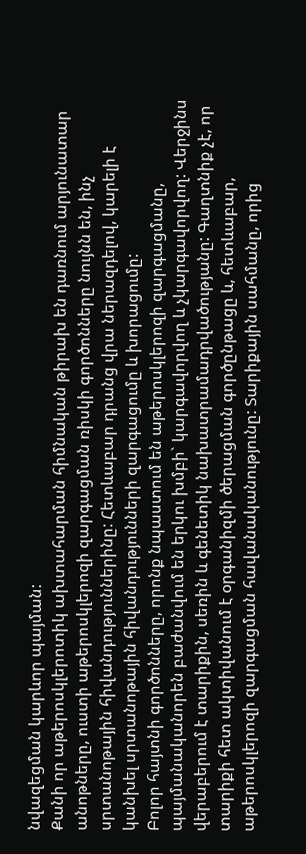նվազեցման կարևոր պայման:
Քանի որ աթերոսկլերոտիկ ախտահարման հիմնական թիրախ են դառնում արյունատար անոթները, ուստի աթերոսկլերոզի զարգացման ռիսկի գործոնները նույնն են, ինչ սրտանոթային հիվանդություններինը: Հետևաբար դրանց վրա ներազդելով, կարելի է կանխել սրտանոթային հիվանդությունների զարգացումը և խորացումը:
Բոլոր հայտնի գործոնները, որոնք նպաստում են աթերոսկլերոզի զարգացմանը, պայմանականորեն բաժանվում են երկու խմբի` կարգավորվող և չկարգավորվող: Վերջինս վերաբերում է տարիքին, սեռին և գենետիկ նախատրամադրվածությանը: Գաղտնիք չէ, որ տարիքի հետ ակտիվանում է օրգանիզմի ծերացման գործընթացը և, հետևաբար, աթերոսկլերոզի զարգացման հավանականությունը: Տարիքային սահմանը, որից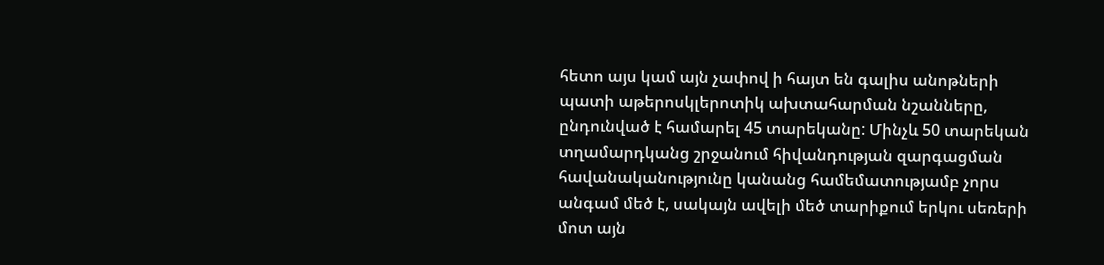հետո այս կամ այն չափով ի հայտ են գալիս անոթների պատի աթերոսկլերոտիկ ախտահարման նշանները, ընդունված է համարել 45 տարեկանը: Մինչև 50 տարեկան տղամարդկանց շրջանում հիվանդության զարգացման հավանականությունը կանանց համեմատությամբ չորս անգամ մեծ է, սակայն ավելի մեծ տարիքում երկու սեռերի մոտ այն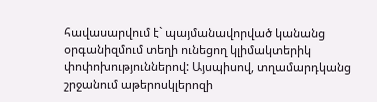հավասարվում է` պայմանավորված կանանց օրգանիզմում տեղի ունեցող կլիմակտերիկ փոփոխություններով: Այսպիսով, տղամարդկանց շրջանում աթերոսկլերոզի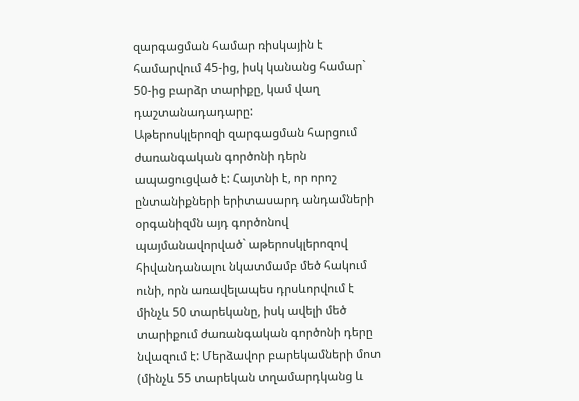զարգացման համար ռիսկային է համարվում 45-ից, իսկ կանանց համար` 50-ից բարձր տարիքը, կամ վաղ դաշտանադադարը:
Աթերոսկլերոզի զարգացման հարցում ժառանգական գործոնի դերն ապացուցված է: Հայտնի է, որ որոշ ընտանիքների երիտասարդ անդամների օրգանիզմն այդ գործոնով պայմանավորված` աթերոսկլերոզով հիվանդանալու նկատմամբ մեծ հակում ունի, որն առավելապես դրսևորվում է մինչև 50 տարեկանը, իսկ ավելի մեծ տարիքում ժառանգական գործոնի դերը նվազում է: Մերձավոր բարեկամների մոտ (մինչև 55 տարեկան տղամարդկանց և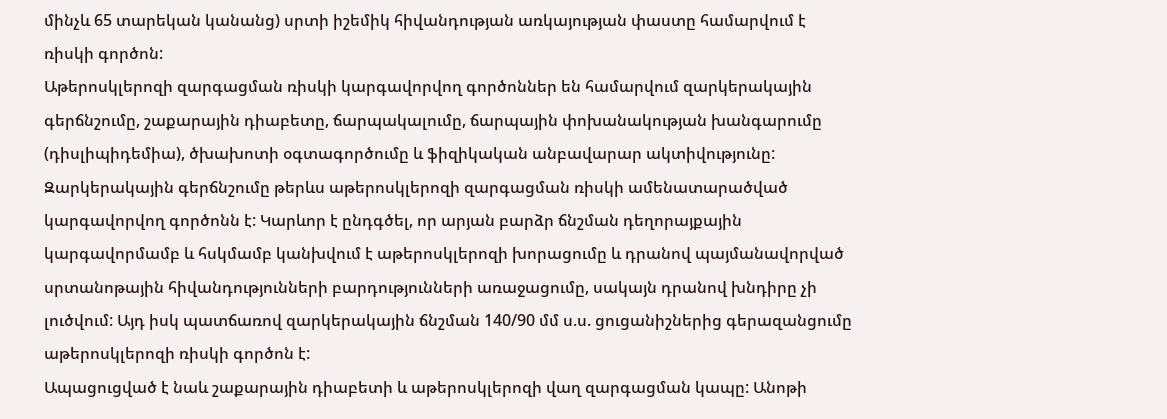մինչև 65 տարեկան կանանց) սրտի իշեմիկ հիվանդության առկայության փաստը համարվում է ռիսկի գործոն:
Աթերոսկլերոզի զարգացման ռիսկի կարգավորվող գործոններ են համարվում զարկերակային գերճնշումը, շաքարային դիաբետը, ճարպակալումը, ճարպային փոխանակության խանգարումը (դիսլիպիդեմիա), ծխախոտի օգտագործումը և ֆիզիկական անբավարար ակտիվությունը:
Զարկերակային գերճնշումը թերևս աթերոսկլերոզի զարգացման ռիսկի ամենատարածված կարգավորվող գործոնն է: Կարևոր է ընդգծել, որ արյան բարձր ճնշման դեղորայքային կարգավորմամբ և հսկմամբ կանխվում է աթերոսկլերոզի խորացումը և դրանով պայմանավորված սրտանոթային հիվանդությունների բարդությունների առաջացումը, սակայն դրանով խնդիրը չի լուծվում: Այդ իսկ պատճառով զարկերակային ճնշման 140/90 մմ ս.ս. ցուցանիշներից գերազանցումը աթերոսկլերոզի ռիսկի գործոն է:
Ապացուցված է նաև շաքարային դիաբետի և աթերոսկլերոզի վաղ զարգացման կապը: Անոթի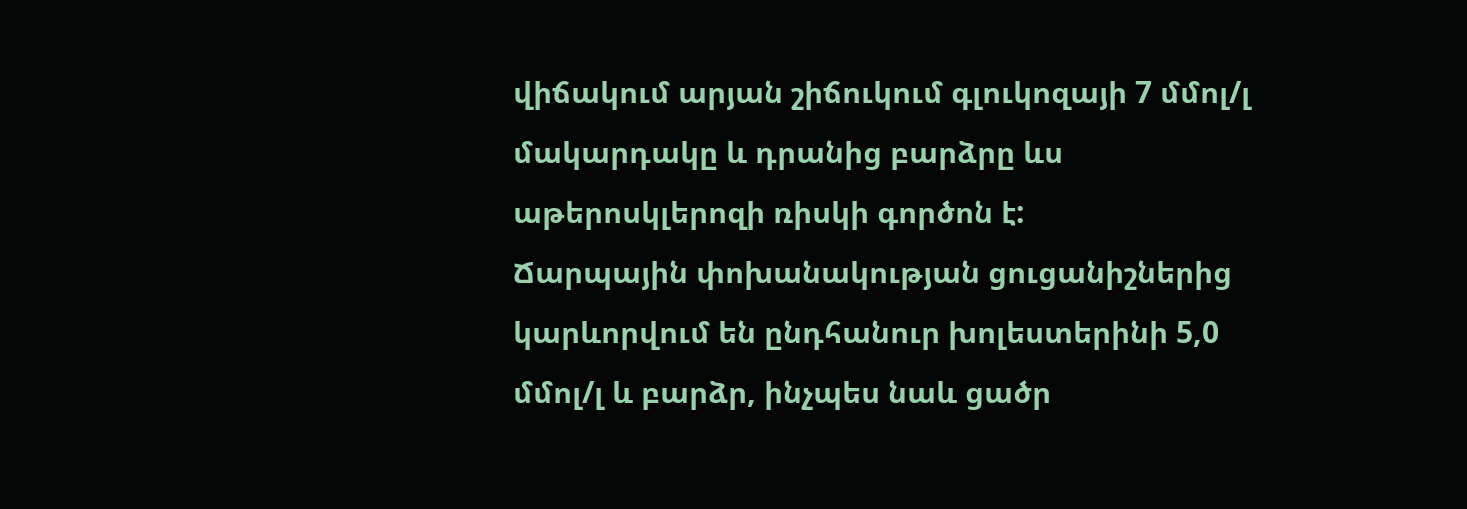վիճակում արյան շիճուկում գլուկոզայի 7 մմոլ/լ մակարդակը և դրանից բարձրը ևս աթերոսկլերոզի ռիսկի գործոն է:
Ճարպային փոխանակության ցուցանիշներից կարևորվում են ընդհանուր խոլեստերինի 5,0 մմոլ/լ և բարձր, ինչպես նաև ցածր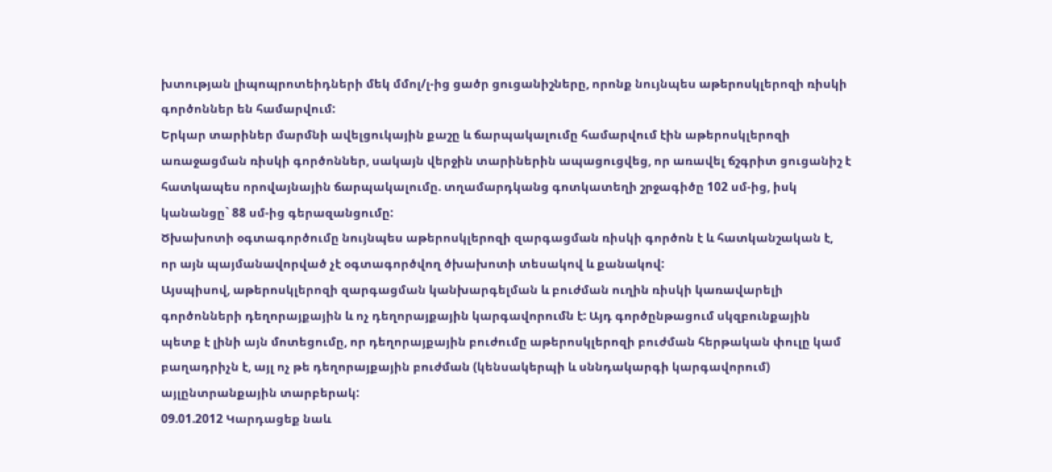խտության լիպոպրոտեիդների մեկ մմոլ/լ-ից ցածր ցուցանիշները, որոնք նույնպես աթերոսկլերոզի ռիսկի գործոններ են համարվում:
Երկար տարիներ մարմնի ավելցուկային քաշը և ճարպակալումը համարվում էին աթերոսկլերոզի առաջացման ռիսկի գործոններ, սակայն վերջին տարիներին ապացուցվեց, որ առավել ճշգրիտ ցուցանիշ է հատկապես որովայնային ճարպակալումը. տղամարդկանց գոտկատեղի շրջագիծը 102 սմ-ից, իսկ կանանցը` 88 սմ-ից գերազանցումը:
Ծխախոտի օգտագործումը նույնպես աթերոսկլերոզի զարգացման ռիսկի գործոն է և հատկանշական է, որ այն պայմանավորված չէ օգտագործվող ծխախոտի տեսակով և քանակով:
Այսպիսով, աթերոսկլերոզի զարգացման կանխարգելման և բուժման ուղին ռիսկի կառավարելի գործոնների դեղորայքային և ոչ դեղորայքային կարգավորումն է: Այդ գործընթացում սկզբունքային պետք է լինի այն մոտեցումը, որ դեղորայքային բուժումը աթերոսկլերոզի բուժման հերթական փուլը կամ բաղադրիչն է, այլ ոչ թե դեղորայքային բուժման (կենսակերպի և սննդակարգի կարգավորում) այլընտրանքային տարբերակ:
09.01.2012 Կարդացեք նաև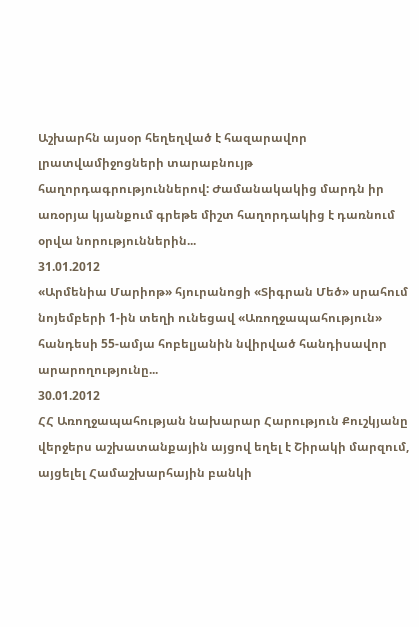Աշխարհն այսօր հեղեղված է հազարավոր լրատվամիջոցների տարաբնույթ հաղորդագրություններով: Ժամանակակից մարդն իր առօրյա կյանքում գրեթե միշտ հաղորդակից է դառնում օրվա նորություններին...
31.01.2012
«Արմենիա Մարիոթ» հյուրանոցի «Տիգրան Մեծ» սրահում նոյեմբերի 1-ին տեղի ունեցավ «Առողջապահություն» հանդեսի 55-ամյա հոբելյանին նվիրված հանդիսավոր արարողությունը...
30.01.2012
ՀՀ Առողջապահության նախարար Հարություն Քուշկյանը վերջերս աշխատանքային այցով եղել է Շիրակի մարզում, այցելել Համաշխարհային բանկի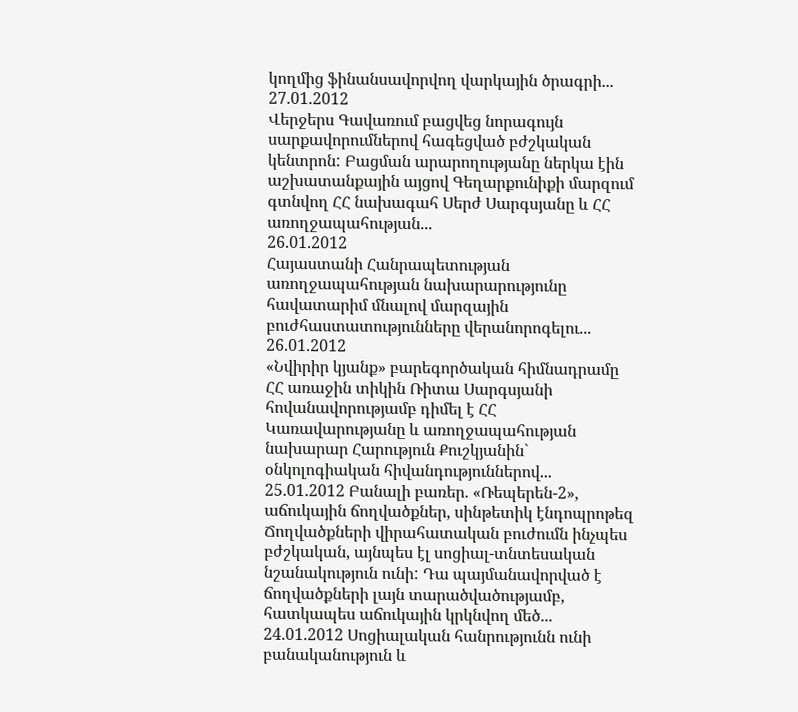կողմից ֆինանսավորվող վարկային ծրագրի...
27.01.2012
Վերջերս Գավառում բացվեց նորագույն սարքավորումներով հագեցված բժշկական կենտրոն: Բացման արարողությանը ներկա էին աշխատանքային այցով Գեղարքունիքի մարզում գտնվող ՀՀ նախագահ Սերժ Սարգսյանը և ՀՀ առողջապահության...
26.01.2012
Հայաստանի Հանրապետության առողջապահության նախարարությունը հավատարիմ մնալով մարզային բուժհաստատությունները վերանորոգելու...
26.01.2012
«Նվիրիր կյանք» բարեգործական հիմնադրամը ՀՀ առաջին տիկին Ռիտա Սարգսյանի հովանավորությամբ դիմել է ՀՀ Կառավարությանը և առողջապահության նախարար Հարություն Քուշկյանին` օնկոլոգիական հիվանդություններով...
25.01.2012 Բանալի բառեր. «Ռեպերեն-2», աճուկային ճողվածքներ, սինթետիկ էնդոպրոթեզ
Ճողվածքների վիրահատական բուժումն ինչպես բժշկական, այնպես էլ սոցիալ-տնտեսական նշանակություն ունի: Դա պայմանավորված է ճողվածքների լայն տարածվածությամբ, հատկապես աճուկային կրկնվող մեծ...
24.01.2012 Սոցիալական հանրությունն ունի բանականություն և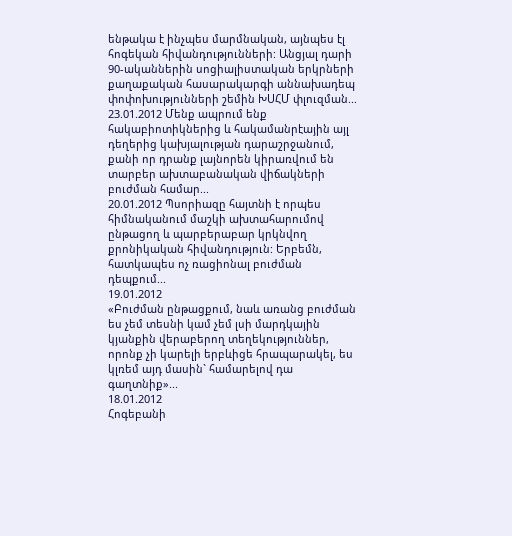ենթակա է ինչպես մարմնական, այնպես էլ հոգեկան հիվանդությունների: Անցյալ դարի 90-ականներին սոցիալիստական երկրների քաղաքական հասարակարգի աննախադեպ փոփոխությունների շեմին ԽՍՀՄ փլուզման...
23.01.2012 Մենք ապրում ենք հակաբիոտիկներից և հակամանրէային այլ դեղերից կախյալության դարաշրջանում, քանի որ դրանք լայնորեն կիրառվում են տարբեր ախտաբանական վիճակների բուժման համար...
20.01.2012 Պսորիազը հայտնի է որպես հիմնականում մաշկի ախտահարումով ընթացող և պարբերաբար կրկնվող քրոնիկական հիվանդություն: Երբեմն, հատկապես ոչ ռացիոնալ բուժման դեպքում...
19.01.2012
«Բուժման ընթացքում, նաև առանց բուժման ես չեմ տեսնի կամ չեմ լսի մարդկային կյանքին վերաբերող տեղեկություններ, որոնք չի կարելի երբևիցե հրապարակել, ես կլռեմ այդ մասին` համարելով դա գաղտնիք»...
18.01.2012
Հոգեբանի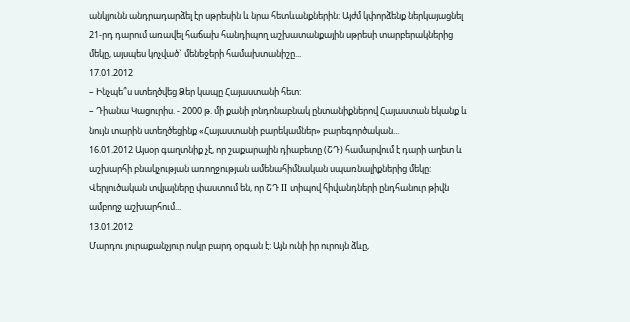անկյունն անդրադարձել էր սթրեսին և նրա հետևանքներին: Այժմ կփորձենք ներկայացնել 21-րդ դարում առավել հաճախ հանդիպող աշխատանքային սթրեսի տարբերակներից մեկը, այսպես կոչված` մենեջերի համախտանիշը...
17.01.2012
– Ինչպե՞ս ստեղծվեց Ձեր կապը Հայաստանի հետ:
– Դիանա Կացուրիս. - 2000 թ. մի քանի լոնդոնաբնակ ընտանիքներով Հայաստան եկանք և նույն տարին ստեղծեցինք «Հայաստանի բարեկամներ» բարեգործական...
16.01.2012 Այսօր գաղտնիք չէ, որ շաքարային դիաբետը (ՇԴ) համարվում է դարի աղետ և աշխարհի բնակչության առողջության ամենահիմնական սպառնալիքներից մեկը: Վերլուծական տվյալները փաստում են, որ ՇԴ II տիպով հիվանդների ընդհանուր թիվն ամբողջ աշխարհում...
13.01.2012
Մարդու յուրաքանչյուր ոսկր բարդ օրգան է: Այն ունի իր ուրույն ձևը,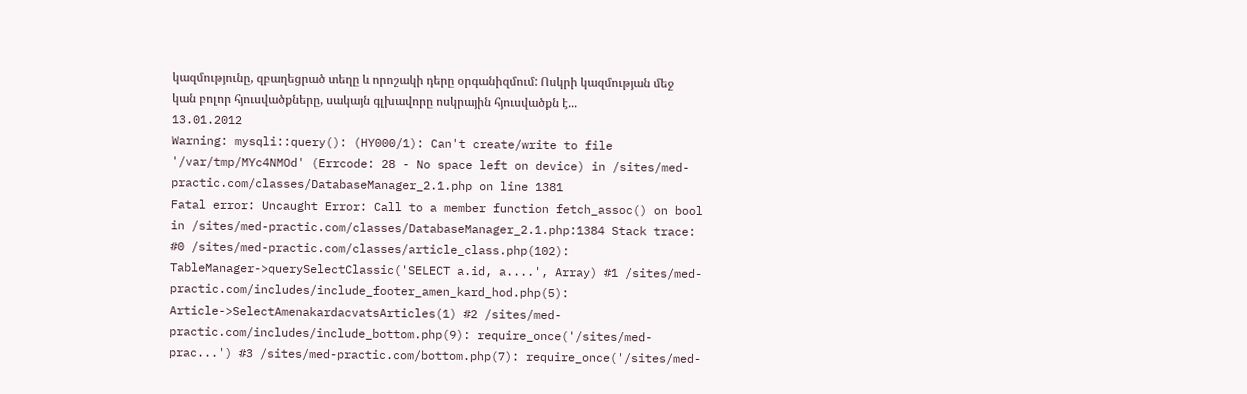կազմությունը, զբաղեցրած տեղը և որոշակի դերը օրգանիզմում: Ոսկրի կազմության մեջ կան բոլոր հյուսվածքները, սակայն գլխավորը ոսկրային հյուսվածքն է...
13.01.2012
Warning: mysqli::query(): (HY000/1): Can't create/write to file '/var/tmp/MYc4NMOd' (Errcode: 28 - No space left on device) in /sites/med-practic.com/classes/DatabaseManager_2.1.php on line 1381
Fatal error: Uncaught Error: Call to a member function fetch_assoc() on bool in /sites/med-practic.com/classes/DatabaseManager_2.1.php:1384 Stack trace: #0 /sites/med-practic.com/classes/article_class.php(102): TableManager->querySelectClassic('SELECT a.id, a....', Array) #1 /sites/med-practic.com/includes/include_footer_amen_kard_hod.php(5): Article->SelectAmenakardacvatsArticles(1) #2 /sites/med-practic.com/includes/include_bottom.php(9): require_once('/sites/med-prac...') #3 /sites/med-practic.com/bottom.php(7): require_once('/sites/med-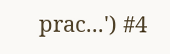prac...') #4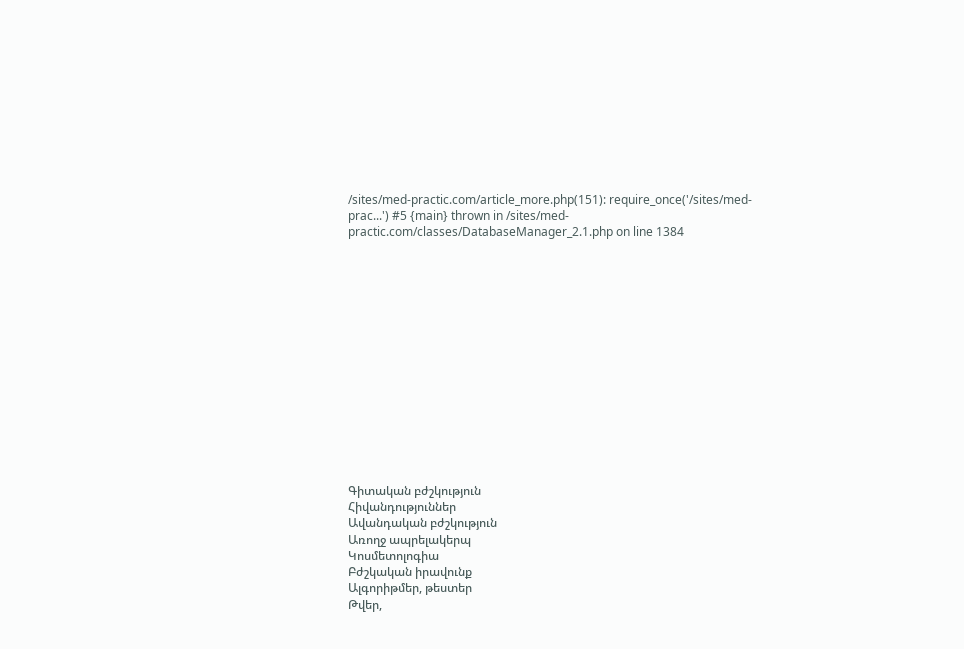/sites/med-practic.com/article_more.php(151): require_once('/sites/med-prac...') #5 {main} thrown in /sites/med-practic.com/classes/DatabaseManager_2.1.php on line 1384















Գիտական բժշկություն
Հիվանդություններ
Ավանդական բժշկություն
Առողջ ապրելակերպ
Կոսմետոլոգիա
Բժշկական իրավունք
Ալգորիթմեր, թեստեր
Թվեր,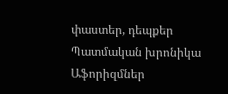փաստեր, դեպքեր
Պատմական խրոնիկա
Աֆորիզմներ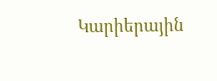Կարիերային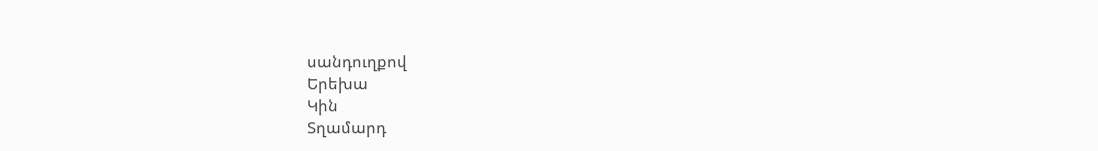սանդուղքով
Երեխա
Կին
Տղամարդ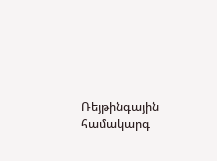Ռեյթինգային համակարգ